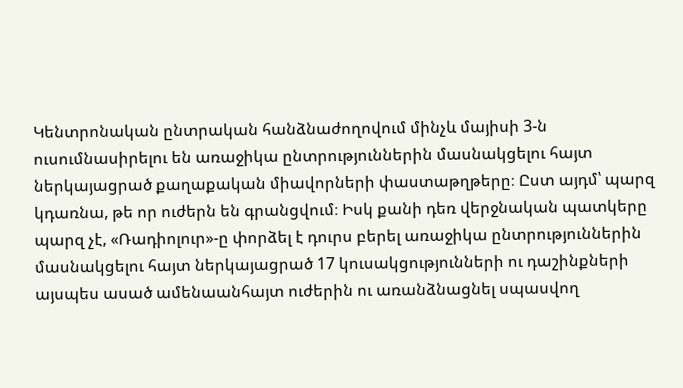Կենտրոնական ընտրական հանձնաժողովում մինչև մայիսի 3-ն ուսումնասիրելու են առաջիկա ընտրություններին մասնակցելու հայտ ներկայացրած քաղաքական միավորների փաստաթղթերը։ Ըստ այդմ՝ պարզ կդառնա, թե որ ուժերն են գրանցվում։ Իսկ քանի դեռ վերջնական պատկերը պարզ չէ, «Ռադիոլուր»-ը փորձել է դուրս բերել առաջիկա ընտրություններին մասնակցելու հայտ ներկայացրած 17 կուսակցությունների ու դաշինքների այսպես ասած ամենաանհայտ ուժերին ու առանձնացնել սպասվող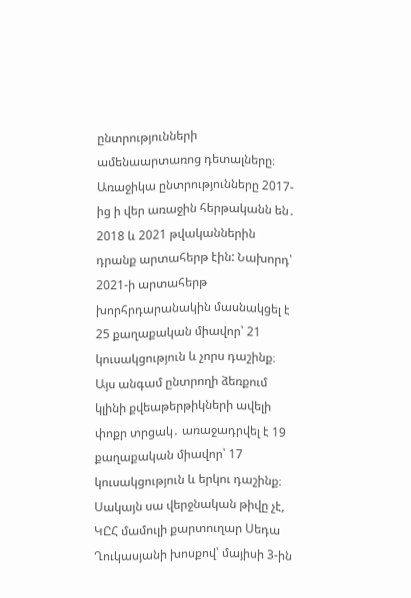ընտրությունների ամենաարտառոց դետալները։
Առաջիկա ընտրությունները 2017-ից ի վեր առաջին հերթականն են․ 2018 և 2021 թվականներին դրանք արտահերթ էին: Նախորդ՝ 2021-ի արտահերթ խորհրդարանակին մասնակցել է 25 քաղաքական միավոր՝ 21 կուսակցություն և չորս դաշինք։
Այս անգամ ընտրողի ձեռքում կլինի քվեաթերթիկների ավելի փոքր տրցակ․ առաջադրվել է 19 քաղաքական միավոր՝ 17 կուսակցություն և երկու դաշինք։ Սակայն սա վերջնական թիվը չէ, ԿԸՀ մամուլի քարտուղար Սեդա Ղուկասյանի խոսքով՝ մայիսի 3-ին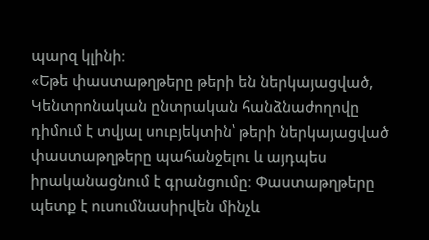պարզ կլինի։
«Եթե փաստաթղթերը թերի են ներկայացված, Կենտրոնական ընտրական հանձնաժողովը դիմում է տվյալ սուբյեկտին՝ թերի ներկայացված փաստաթղթերը պահանջելու և այդպես իրականացնում է գրանցումը։ Փաստաթղթերը պետք է ուսումնասիրվեն մինչև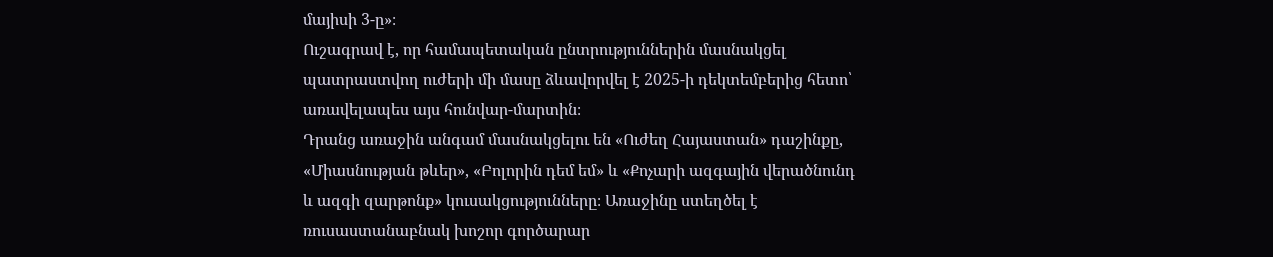մայիսի 3-ը»։
Ուշագրավ է, որ համապետական ընտրություններին մասնակցել պատրաստվող ուժերի մի մասը ձևավորվել է 2025-ի դեկտեմբերից հետո՝ առավելապես այս հունվար-մարտին։
Դրանց առաջին անգամ մասնակցելու են «Ուժեղ Հայաստան» դաշինքը, «Միասնության թևեր», «Բոլորին դեմ եմ» և «Քոչարի ազգային վերածնունդ և ազգի զարթոնք» կուսակցությունները։ Առաջինը ստեղծել է ռուսաստանաբնակ խոշոր գործարար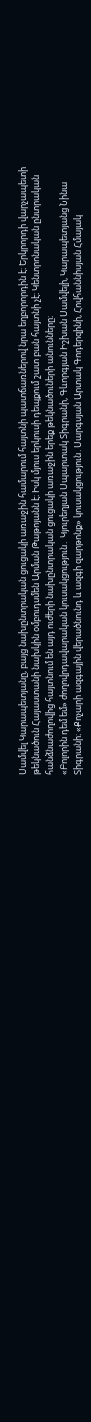Սամվել Կարապետյանը, բայց նախընտրական ցուցակի առաջին համարում հայտնի պատճառներով նրա եղբորորդին է։ Երկրորդի վարչապետի թեկնածուն Հայաստանի նախկին օմբուդսմեն Արման Թաթոյանն է։ Իսկ մյուս երկուսի դեպքում շատ բան հայտնի չէ։ Կենտրոնական ընտրական հանձնաժողովից հայտնում են այդ ուժերի նախընտրական ցուցակի առաջին երեք թեկնածուների անունները։
«Բոլորին դեմ եմ» ժողովրդավարական կուսակցություն․ Կյուրեղյան Սպարտակ Տիգրանի, Գևորգյան Իշխան Սամվելի, Կարապետյանց Նինա Տիգրանի։ «Քոչարի ազգային վերածնունդ և ազգի զարթոնք» կուսակցություն․Սարգսյան Արտակ Գոդերզինի, Հովհաննիսյան Հմայակ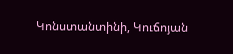Կոնստանտինի, Կուճոյան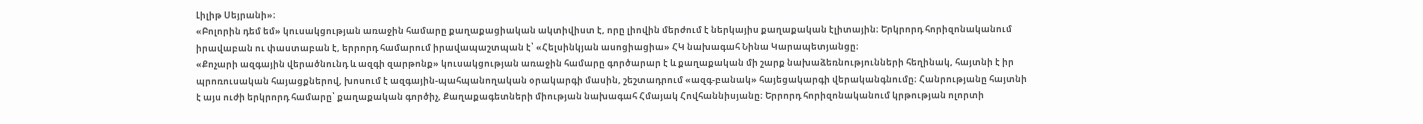Լիլիթ Սեյրանի»։
«Բոլորին դեմ եմ» կուսակցության առաջին համարը քաղաքացիական ակտիվիստ է, որը լիովին մերժում է ներկայիս քաղաքական էլիտային։ Երկրորդ հորիզոնականում իրավաբան ու փաստաբան է, երրորդ համարում իրավապաշտպան է՝ «Հելսինկյան ասոցիացիա» ՀԿ նախագահ Նինա Կարապետյանցը։
«Քոչարի ազգային վերածնունդ և ազգի զարթոնք» կուսակցության առաջին համարը գործարար է և քաղաքական մի շարք նախաձեռնությունների հեղինակ, հայտնի է իր պրոռուսական հայացքներով, խոսում է ազգային-պահպանողական օրակարգի մասին, շեշտադրում «ազգ-բանակ» հայեցակարգի վերականգնումը։ Հանրությանը հայտնի է այս ուժի երկրորդ համարը՝ քաղաքական գործիչ, Քաղաքագետների միության նախագահ Հմայակ Հովհաննիսյանը։ Երրորդ հորիզոնականում կրթության ոլորտի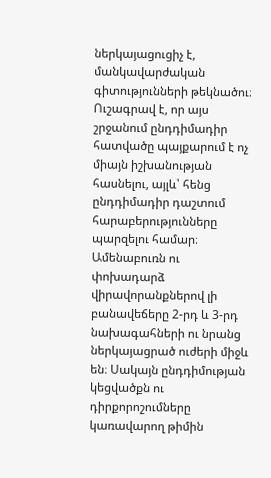ներկայացուցիչ է, մանկավարժական գիտությունների թեկնածու։
Ուշագրավ է, որ այս շրջանում ընդդիմադիր հատվածը պայքարում է ոչ միայն իշխանության հասնելու, այլև՝ հենց ընդդիմադիր դաշտում հարաբերությունները պարզելու համար։ Ամենաբուռն ու փոխադարձ վիրավորանքներով լի բանավեճերը 2-րդ և 3-րդ նախագահների ու նրանց ներկայացրած ուժերի միջև են։ Սակայն ընդդիմության կեցվածքն ու դիրքորոշումները կառավարող թիմին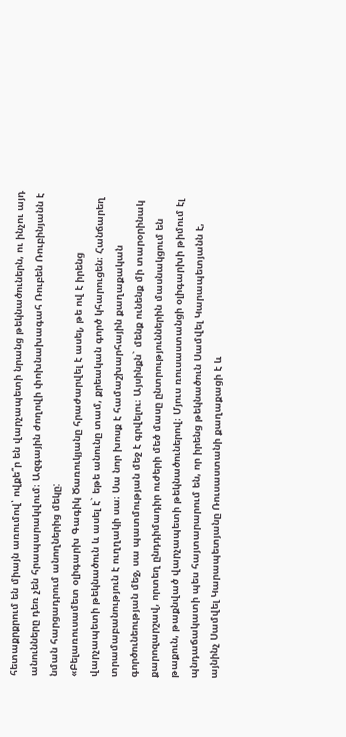հետաքրքրում են միայն առումով՝ ովքե՞ր են վարչապետի նրանց թեկնածուներն, ու ինչու այդ անունները դեռ չեն հրապարակվում։ Ազգային ժողովի փոխնախագահ Ռուբեն Ռուբինյանն է նման հարցադրում անողներից մեկը:
«Բելառուսամետ օլիգարխ Գագիկ Ծառուկյանը հրաժարվել է ասել, թե ով է իրենց վարչապետի թեկնածուն և ասել է` եթե անունը տամ, քրեական գործ կհարուցեն։ Հանճարեղ տրամաբանություն է ուղղակի սա։ Սա նոր խոսք է համաշխարհային քաղաքական գործունեության մեջ, սա պատմության մեջ է գրվելու։ Այսինքն` մենք ունենք մի տարօրինակ քարոզարշավ, որտեղ ընդդիմադիր ուժերի մեծ մասը ընտրություններին մասնակցում են թաքուն, թաքնված վարչապետի թեկնածուներով։ Մյուս ռուսաստանցի օլիգարխի թիմում էլ պնդաճակատի պես հայտարարում են, որ իրենց թեկնածուն Սամվել Կարապետյանն է, այնինչ Սամվել Կարապետյանը Ռուսաստանի քաղաքացի է և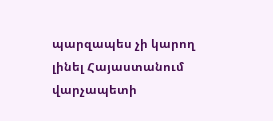պարզապես չի կարող լինել Հայաստանում վարչապետի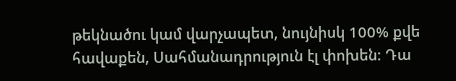թեկնածու կամ վարչապետ, նույնիսկ 100% քվե հավաքեն, Սահմանադրություն էլ փոխեն։ Դա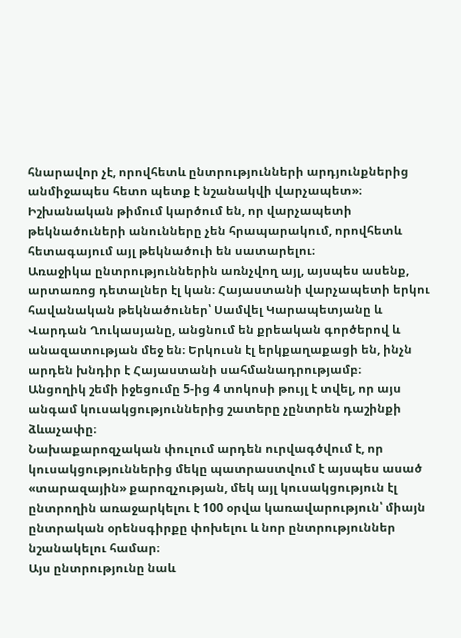հնարավոր չէ, որովհետև ընտրությունների արդյունքներից անմիջապես հետո պետք է նշանակվի վարչապետ»։
Իշխանական թիմում կարծում են, որ վարչապետի թեկնածուների անունները չեն հրապարակում, որովհետև հետագայում այլ թեկնածուի են սատարելու։
Առաջիկա ընտրություններին առնչվող այլ, այսպես ասենք, արտառոց դետալներ էլ կան։ Հայաստանի վարչապետի երկու հավանական թեկնածուներ՝ Սամվել Կարապետյանը և Վարդան Ղուկասյանը, անցնում են քրեական գործերով և անազատության մեջ են։ Երկուսն էլ երկքաղաքացի են, ինչն արդեն խնդիր է Հայաստանի սահմանադրությամբ։
Անցողիկ շեմի իջեցումը 5-ից 4 տոկոսի թույլ է տվել, որ այս անգամ կուսակցություններից շատերը չընտրեն դաշինքի ձևաչափը։
Նախաքարոզչական փուլում արդեն ուրվագծվում է, որ կուսակցություններից մեկը պատրաստվում է այսպես ասած «տարազային» քարոզչության, մեկ այլ կուսակցություն էլ ընտրողին առաջարկելու է 100 օրվա կառավարություն՝ միայն ընտրական օրենսգիրքը փոխելու և նոր ընտրություններ նշանակելու համար։
Այս ընտրությունը նաև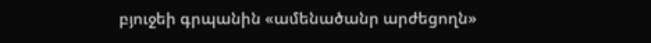բյուջեի գրպանին «ամենածանր արժեցողն»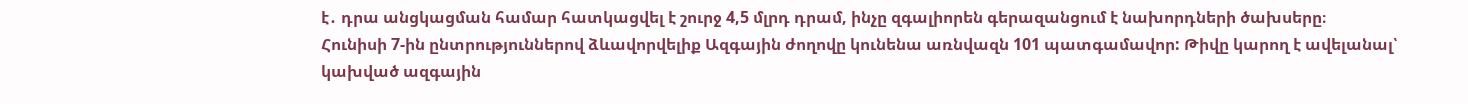է․ դրա անցկացման համար հատկացվել է շուրջ 4,5 մլրդ դրամ, ինչը զգալիորեն գերազանցում է նախորդների ծախսերը։
Հունիսի 7-ին ընտրություններով ձևավորվելիք Ազգային ժողովը կունենա առնվազն 101 պատգամավոր: Թիվը կարող է ավելանալ՝ կախված ազգային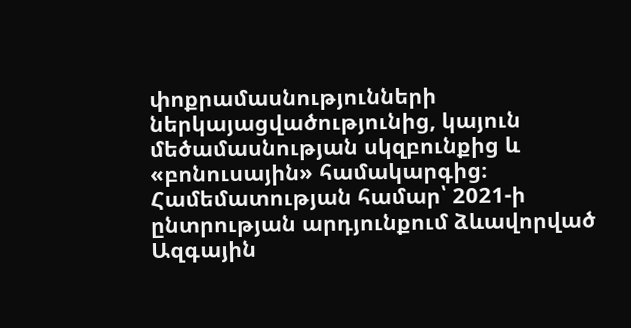փոքրամասնությունների ներկայացվածությունից, կայուն մեծամասնության սկզբունքից և «բոնուսային» համակարգից։ Համեմատության համար՝ 2021-ի ընտրության արդյունքում ձևավորված Ազգային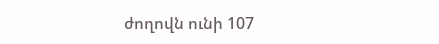ժողովն ունի 107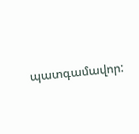պատգամավոր: